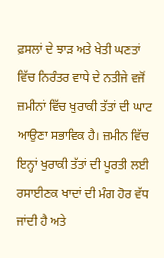ਫ਼ਸਲਾਂ ਦੇ ਝਾੜ ਅਤੇ ਖੇਤੀ ਘਣਤਾਂ ਵਿੱਚ ਨਿਰੰਤਰ ਵਾਧੇ ਦੇ ਨਤੀਜੇ ਵਜੋਂ ਜ਼ਮੀਨਾਂ ਵਿੱਚ ਖੁਰਾਕੀ ਤੱਤਾਂ ਦੀ ਘਾਟ ਆਉਣਾ ਸਭਾਵਿਕ ਹੈ। ਜ਼ਮੀਨ ਵਿੱਚ ਇਨ੍ਹਾਂ ਖੁਰਾਕੀ ਤੱਤਾਂ ਦੀ ਪੂਰਤੀ ਲਈ ਰਸਾਈਣਕ ਖਾਦਾਂ ਦੀ ਮੰਗ ਹੋਰ ਵੱਧ ਜਾਂਦੀ ਹੈ ਅਤੇ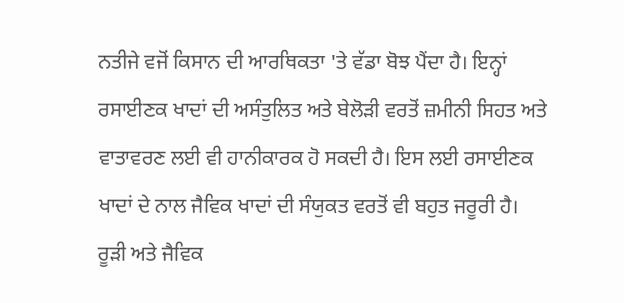ਨਤੀਜੇ ਵਜੋਂ ਕਿਸਾਨ ਦੀ ਆਰਥਿਕਤਾ 'ਤੇ ਵੱਡਾ ਬੋਝ ਪੈਂਦਾ ਹੈ। ਇਨ੍ਹਾਂ ਰਸਾਈਣਕ ਖਾਦਾਂ ਦੀ ਅਸੰਤੁਲਿਤ ਅਤੇ ਬੇਲੋੜੀ ਵਰਤੋਂ ਜ਼ਮੀਨੀ ਸਿਹਤ ਅਤੇ ਵਾਤਾਵਰਣ ਲਈ ਵੀ ਹਾਨੀਕਾਰਕ ਹੋ ਸਕਦੀ ਹੈ। ਇਸ ਲਈ ਰਸਾਈਣਕ ਖਾਦਾਂ ਦੇ ਨਾਲ ਜੈਵਿਕ ਖਾਦਾਂ ਦੀ ਸੰਯੁਕਤ ਵਰਤੋਂ ਵੀ ਬਹੁਤ ਜਰੂਰੀ ਹੈ।
ਰੂੜੀ ਅਤੇ ਜੈਵਿਕ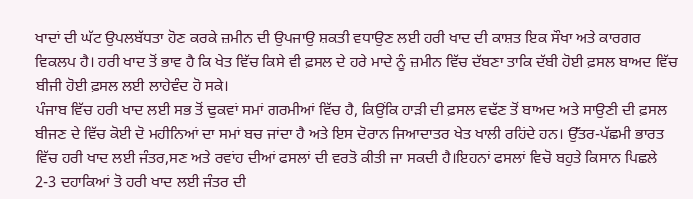ਖਾਦਾਂ ਦੀ ਘੱਟ ਉਪਲਬੱਧਤਾ ਹੋਣ ਕਰਕੇ ਜ਼ਮੀਨ ਦੀ ਉਪਜਾਉ ਸ਼ਕਤੀ ਵਧਾਉਣ ਲਈ ਹਰੀ ਖਾਦ ਦੀ ਕਾਸ਼ਤ ਇਕ ਸੌਖਾ ਅਤੇ ਕਾਰਗਰ ਵਿਕਲਪ ਹੈ। ਹਰੀ ਖਾਦ ਤੋਂ ਭਾਵ ਹੈ ਕਿ ਖੇਤ ਵਿੱਚ ਕਿਸੇ ਵੀ ਫ਼ਸਲ ਦੇ ਹਰੇ ਮਾਦੇ ਨੂੰ ਜ਼ਮੀਨ ਵਿੱਚ ਦੱਬਣਾ ਤਾਕਿ ਦੱਬੀ ਹੋਈ ਫ਼ਸਲ ਬਾਅਦ ਵਿੱਚ ਬੀਜੀ ਹੋਈ ਫ਼ਸਲ ਲਈ ਲਾਹੇਵੰਦ ਹੋ ਸਕੇ।
ਪੰਜਾਬ ਵਿੱਚ ਹਰੀ ਖਾਦ ਲਈ ਸਭ ਤੋਂ ਢੁਕਵਾਂ ਸਮਾਂ ਗਰਮੀਆਂ ਵਿੱਚ ਹੈ, ਕਿਉਂਕਿ ਹਾੜੀ ਦੀ ਫ਼ਸਲ ਵਢੱਣ ਤੋਂ ਬਾਅਦ ਅਤੇ ਸਾਉਣੀ ਦੀ ਫ਼ਸਲ ਬੀਜਣ ਦੇ ਵਿੱਚ ਕੋਈ ਦੋ ਮਹੀਨਿਆਂ ਦਾ ਸਮਾਂ ਬਚ ਜਾਂਦਾ ਹੈ ਅਤੇ ਇਸ ਦੋਰਾਨ ਜਿਆਦਾਤਰ ਖੇਤ ਖਾਲੀ ਰਹਿਂਦੇ ਹਨ। ਉੱਤਰ-ਪੱਛਮੀ ਭਾਰਤ ਵਿੱਚ ਹਰੀ ਖਾਦ ਲਈ ਜੰਤਰ,ਸਣ ਅਤੇ ਰਵਾਂਹ ਦੀਆਂ ਫਸਲਾਂ ਦੀ ਵਰਤੋ ਕੀਤੀ ਜਾ ਸਕਦੀ ਹੈ।ਇਹਨਾਂ ਫਸਲਾਂ ਵਿਚੋ ਬਹੁਤੇ ਕਿਸਾਨ ਪਿਛਲੇ 2-3 ਦਹਾਕਿਆਂ ਤੋ ਹਰੀ ਖਾਦ ਲਈ ਜੰਤਰ ਦੀ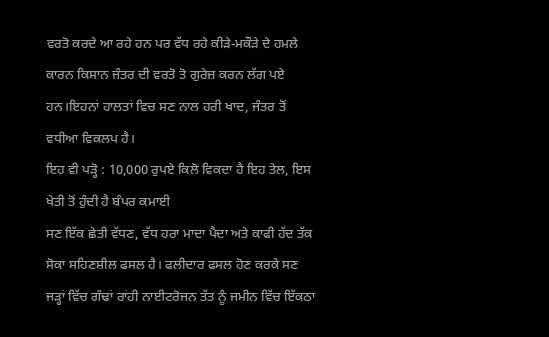ਵਰਤੋ ਕਰਦੇ ਆ ਰਹੇ ਹਨ ਪਰ ਵੱਧ ਰਹੇ ਕੀੜੇ-ਮਕੌੜੇ ਦੇ ਹਮਲੇ ਕਾਰਨ ਕਿਸਾਨ ਜੰਤਰ ਦੀ ਵਰਤੋ ਤੋ ਗੁਰੇਜ਼ ਕਰਨ ਲੱਗ ਪਏ ਹਨ।ਇਹਨਾਂ ਹਾਲਤਾਂ ਵਿਚ ਸਣ ਨਾਲ ਹਰੀ ਖਾਦ, ਜੰਤਰ ਤੋਂ ਵਧੀਆ ਵਿਕਲਪ ਹੈ।
ਇਹ ਵੀ ਪੜ੍ਹੋ : 10,000 ਰੁਪਏ ਕਿਲੋ ਵਿਕਦਾ ਹੈ ਇਹ ਤੇਲ, ਇਸ ਖੇਤੀ ਤੋਂ ਹੁੰਦੀ ਹੈ ਬੰਪਰ ਕਮਾਈ
ਸਣ ਇੱਕ ਛੇਤੀ ਵੱਧਣ, ਵੱਧ ਹਰਾ ਮਾਦਾ ਪੈਦਾ ਅਤੇ ਕਾਫੀ ਹੱਦ ਤੱਕ ਸੋਕਾ ਸਹਿਣਸ਼ੀਲ ਫਸਲ ਹੈ। ਫਲੀਦਾਰ ਫਸਲ ਹੋਣ ਕਰਕੇ ਸਣ ਜੜ੍ਹਾਂ ਵਿੱਚ ਗੰਢਾਂ ਰਾਂਹੀ ਨਾਈਟਰੋਜਨ ਤੱਤ ਨੂੰ ਜਮੀਨ ਵਿੱਚ ਇੱਕਠਾ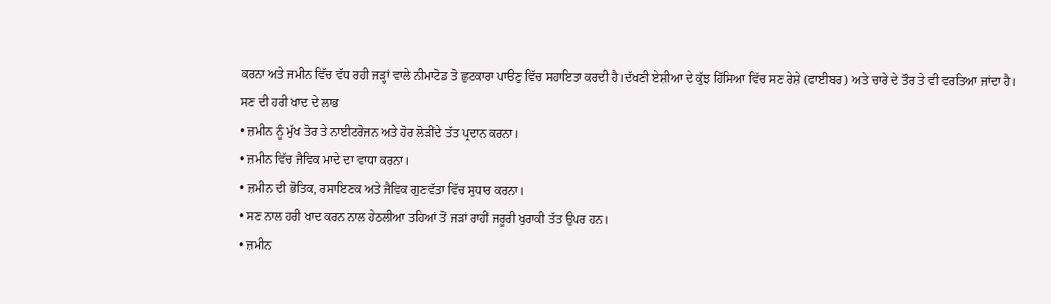ਕਰਨਾ ਅਤੇ ਜਮੀਨ ਵਿੱਚ ਵੱਧ ਰਹੀ ਜੜ੍ਹਾਂ ਵਾਲੇ ਨੀਮਾਟੋਡ ਤੋ ਛੁਟਕਾਰਾ ਪਾੳਣੁ ਵਿੱਚ ਸਹਾਇਤਾ ਕਰਦੀ ਹੈ।ਦੱਖਣੀ ਏਸ਼ੀਆ ਦੇ ਕੁੱਝ ਹਿੱਸਿਆ ਵਿੱਚ ਸਣ ਰੇਸ਼ੇ (ਫਾਈਬਰ) ਅਤੇ ਚਾਰੇ ਦੇ ਤੌਰ ਤੇ ਵੀ ਵਰਤਿਆ ਜਾਂਦਾ ਹੈ।
ਸਣ ਦੀ ਹਰੀ ਖਾਦ ਦੇ ਲਾਭ
• ਜ਼ਮੀਨ ਨੂੰ ਮੁੱਖ ਤੋਰ ਤੇ ਨਾਈਟਰੋਜਨ ਅਤੇ ਹੋਰ ਲੋੜੀਂਦੇ ਤੱਤ ਪ੍ਰਦਾਨ ਕਰਨਾ।
• ਜ਼ਮੀਨ ਵਿੱਚ ਜੈਵਿਕ ਮਾਦੇ ਦਾ ਵਾਧਾ ਕਰਨਾ।
• ਜ਼ਮੀਨ ਦੀ ਭੋਤਿਕ, ਰਸਾਇਣਕ ਅਤੇ ਜੈਵਿਕ ਗੁਣਵੱਤਾ ਵਿੱਚ ਸੁਧਾਰ ਕਰਨਾ।
• ਸਣ ਨਾਲ ਹਰੀ ਖਾਦ ਕਰਨ ਨਾਲ ਹੇਠਲੀਆ ਤਹਿਆਂ ਤੋਂ ਜੜਾਂ ਰਾਹੀਂ ਜਰੂਰੀ ਖੁਰਾਕੀ ਤੱਤ ਉਪਰ ਹਨ।
• ਜ਼ਮੀਨ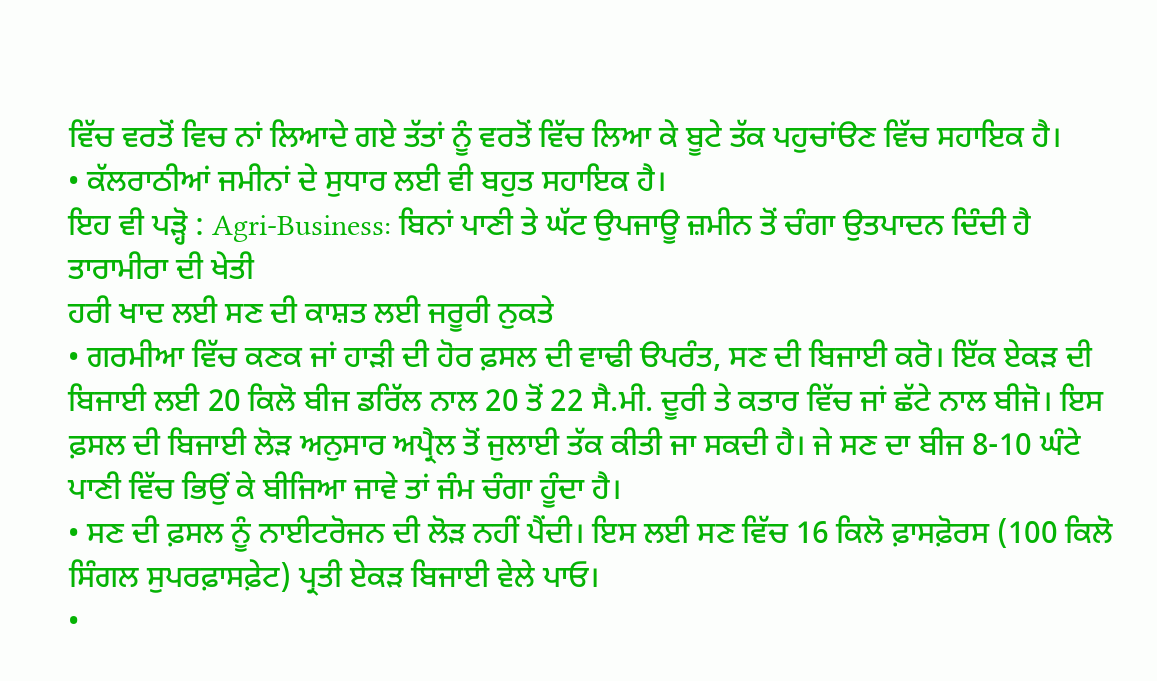ਵਿੱਚ ਵਰਤੋਂ ਵਿਚ ਨਾਂ ਲਿਆਦੇ ਗਏ ਤੱਤਾਂ ਨੂੰ ਵਰਤੋਂ ਵਿੱਚ ਲਿਆ ਕੇ ਬੂਟੇ ਤੱਕ ਪਹੁਚਾਂੳਣ ਵਿੱਚ ਸਹਾਇਕ ਹੈ।
• ਕੱਲਰਾਠੀਆਂ ਜਮੀਨਾਂ ਦੇ ਸੁਧਾਰ ਲਈ ਵੀ ਬਹੁਤ ਸਹਾਇਕ ਹੈ।
ਇਹ ਵੀ ਪੜ੍ਹੋ : Agri-Business: ਬਿਨਾਂ ਪਾਣੀ ਤੇ ਘੱਟ ਉਪਜਾਊ ਜ਼ਮੀਨ ਤੋਂ ਚੰਗਾ ਉਤਪਾਦਨ ਦਿੰਦੀ ਹੈ ਤਾਰਾਮੀਰਾ ਦੀ ਖੇਤੀ
ਹਰੀ ਖਾਦ ਲਈ ਸਣ ਦੀ ਕਾਸ਼ਤ ਲਈ ਜਰੂਰੀ ਨੁਕਤੇ
• ਗਰਮੀਆ ਵਿੱਚ ਕਣਕ ਜਾਂ ਹਾੜੀ ਦੀ ਹੋਰ ਫ਼ਸਲ ਦੀ ਵਾਢੀ ੳਪਰੰਤ, ਸਣ ਦੀ ਬਿਜਾਈ ਕਰੋ। ਇੱਕ ਏਕੜ ਦੀ ਬਿਜਾਈ ਲਈ 20 ਕਿਲੋ ਬੀਜ ਡਰਿੱਲ ਨਾਲ 20 ਤੋਂ 22 ਸੈ.ਮੀ. ਦੂਰੀ ਤੇ ਕਤਾਰ ਵਿੱਚ ਜਾਂ ਛੱਟੇ ਨਾਲ ਬੀਜੋ। ਇਸ ਫ਼ਸਲ ਦੀ ਬਿਜਾਈ ਲੋੜ ਅਨੁਸਾਰ ਅਪ੍ਰੈਲ ਤੋਂ ਜੁਲਾਈ ਤੱਕ ਕੀਤੀ ਜਾ ਸਕਦੀ ਹੈ। ਜੇ ਸਣ ਦਾ ਬੀਜ 8-10 ਘੰਟੇ ਪਾਣੀ ਵਿੱਚ ਭਿਉਂ ਕੇ ਬੀਜਿਆ ਜਾਵੇ ਤਾਂ ਜੰਮ ਚੰਗਾ ਹੂੰਦਾ ਹੈ।
• ਸਣ ਦੀ ਫ਼ਸਲ ਨੂੰ ਨਾਈਟਰੋਜਨ ਦੀ ਲੋੜ ਨਹੀਂ ਪੈਂਦੀ। ਇਸ ਲਈ ਸਣ ਵਿੱਚ 16 ਕਿਲੋ ਫ਼ਾਸਫ਼ੋਰਸ (100 ਕਿਲੋ ਸਿੰਗਲ ਸੁਪਰਫ਼ਾਸਫ਼ੇਟ) ਪ੍ਰਤੀ ਏਕੜ ਬਿਜਾਈ ਵੇਲੇ ਪਾਓ।
•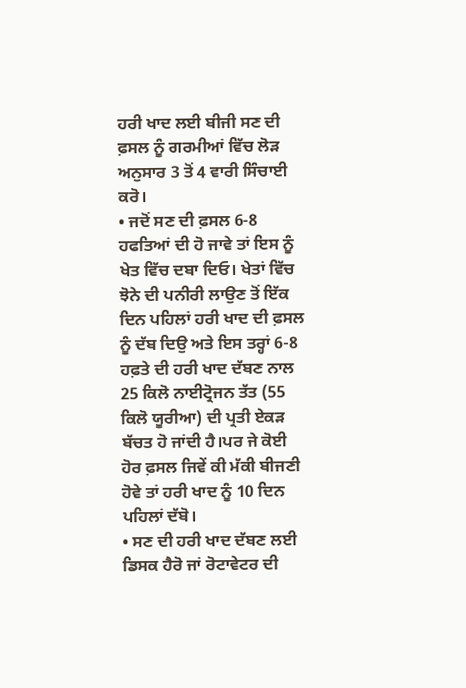ਹਰੀ ਖਾਦ ਲਈ ਬੀਜੀ ਸਣ ਦੀ ਫ਼ਸਲ ਨੂੰ ਗਰਮੀਆਂ ਵਿੱਚ ਲੋੜ ਅਨੁਸਾਰ 3 ਤੋਂ 4 ਵਾਰੀ ਸਿੰਚਾਈ ਕਰੋ।
• ਜਦੋਂ ਸਣ ਦੀ ਫ਼ਸਲ 6-8 ਹਫਤਿਆਂ ਦੀ ਹੋ ਜਾਵੇ ਤਾਂ ਇਸ ਨੂੰ ਖੇਤ ਵਿੱਚ ਦਬਾ ਦਿਓ। ਖੇਤਾਂ ਵਿੱਚ ਝੋਨੇ ਦੀ ਪਨੀਰੀ ਲਾਉਣ ਤੋਂ ਇੱਕ ਦਿਨ ਪਹਿਲਾਂ ਹਰੀ ਖਾਦ ਦੀ ਫ਼ਸਲ ਨੂੰ ਦੱਬ ਦਿਉ ਅਤੇ ਇਸ ਤਰ੍ਹਾਂ 6-8 ਹਫ਼ਤੇ ਦੀ ਹਰੀ ਖਾਦ ਦੱਬਣ ਨਾਲ 25 ਕਿਲੋ ਨਾਈਟ੍ਰੋਜਨ ਤੱਤ (55 ਕਿਲੋ ਯੂਰੀਆ) ਦੀ ਪ੍ਰਤੀ ਏਕੜ ਬੱਚਤ ਹੋ ਜਾਂਦੀ ਹੈ।ਪਰ ਜੇ ਕੋਈ ਹੋਰ ਫ਼ਸਲ ਜਿਵੇਂ ਕੀ ਮੱਕੀ ਬੀਜਣੀ ਹੋਵੇ ਤਾਂ ਹਰੀ ਖਾਦ ਨੂੰ 10 ਦਿਨ ਪਹਿਲਾਂ ਦੱਬੋ।
• ਸਣ ਦੀ ਹਰੀ ਖਾਦ ਦੱਬਣ ਲਈ ਡਿਸਕ ਹੈਰੋ ਜਾਂ ਰੋਟਾਵੇਟਰ ਦੀ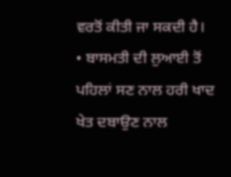ਵਰਤੋਂ ਕੀਤੀ ਜਾ ਸਕਦੀ ਹੈ।
• ਬਾਸਮਤੀ ਦੀ ਲੁਆਈ ਤੋਂ ਪਹਿਲਾਂ ਸਣ ਨਾਲ ਹਰੀ ਖਾਦ ਖੇਤ ਦਬਾਉਣ ਨਾਲ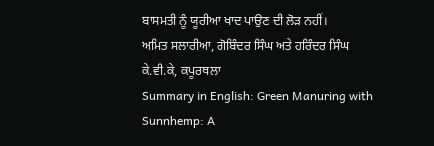ਬਾਸਮਤੀ ਨੂੰ ਯੂਰੀਆ ਖਾਦ ਪਾਉਣ ਦੀ ਲੋੜ ਨਹੀਂ।
ਅਮਿਤ ਸਲਾਰੀਆ, ਗੋਬਿੰਦਰ ਸਿੰਘ ਅਤੇ ਹਰਿੰਦਰ ਸਿੰਘ
ਕੇ.ਵੀ.ਕੇ, ਕਪੂਰਥਲਾ
Summary in English: Green Manuring with Sunnhemp: A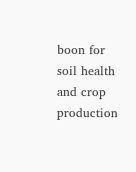boon for soil health and crop production